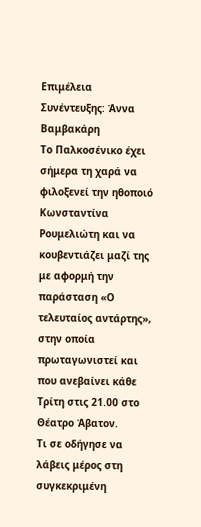Επιμέλεια Συνέντευξης: Άννα Βαμβακάρη
Το Παλκοσένικο έχει σήμερα τη χαρά να φιλοξενεί την ηθοποιό Κωνσταντίνα Ρουμελιώτη και να κουβεντιάζει μαζί της με αφορμή την παράσταση «Ο τελευταίος αντάρτης», στην οποία πρωταγωνιστεί και που ανεβαίνει κάθε Τρίτη στις 21.00 στο Θέατρο Άβατον.
Τι σε οδήγησε να λάβεις μέρος στη συγκεκριμένη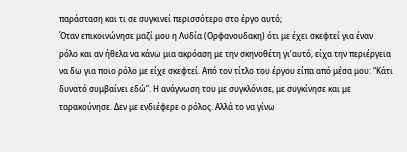παράσταση και τι σε συγκινεί περισσότερο στο έργο αυτό;
Όταν επικοινώνησε μαζί μου η Λυδία (Ορφανουδακη) ότι με έχει σκεφτεί για έναν ρόλο και αν ήθελα να κάνω μια ακρόαση με την σκηνοθέτη γι’αυτό, είχα την περιέργεια να δω για ποιο ρόλο με είχε σκεφτεί. Από τον τίτλο του έργου είπα από μέσα μου: “Κάτι δυνατό συμβαίνει εδώ”. Η ανάγνωση του με συγκλόνισε, με συγκίνησε και με ταρακούνησε. Δεν με ενδιέφερε ο ρόλος. Αλλά το να γίνω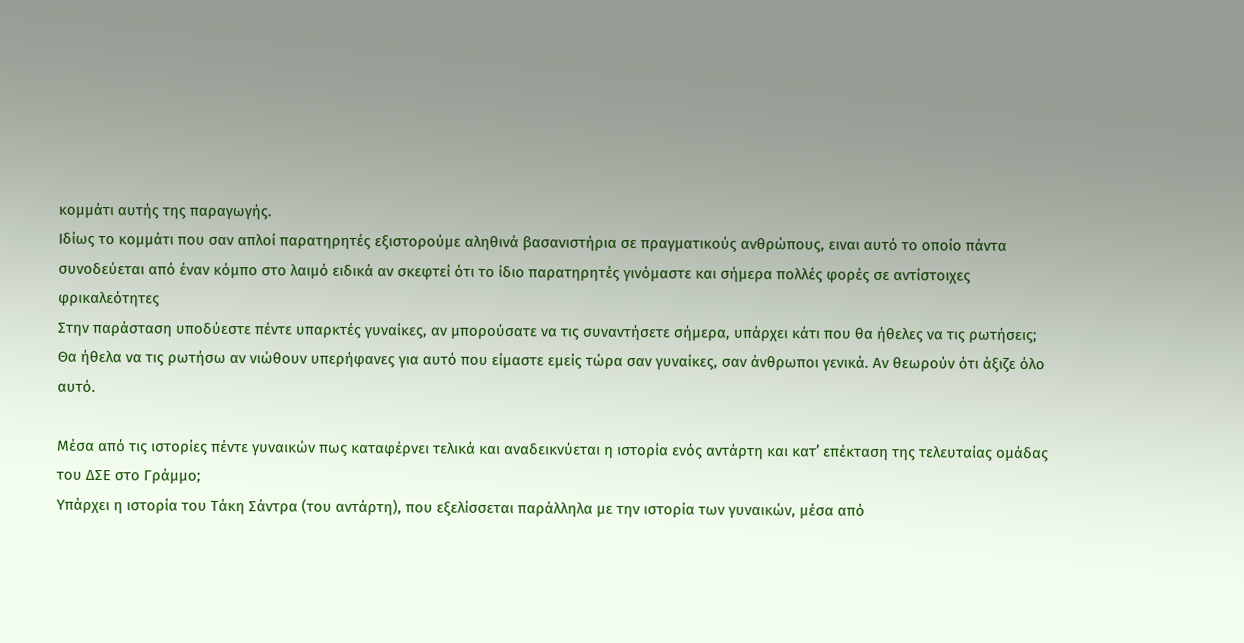κομμάτι αυτής της παραγωγής.
Ιδίως το κομμάτι που σαν απλοί παρατηρητές εξιστορούμε αληθινά βασανιστήρια σε πραγματικούς ανθρώπους, ειναι αυτό το οποίο πάντα συνοδεύεται από έναν κόμπο στο λαιμό ειδικά αν σκεφτεί ότι το ίδιο παρατηρητές γινόμαστε και σήμερα πολλές φορές σε αντίστοιχες φρικαλεότητες
Στην παράσταση υποδύεστε πέντε υπαρκτές γυναίκες, αν μπορούσατε να τις συναντήσετε σήμερα, υπάρχει κάτι που θα ήθελες να τις ρωτήσεις;
Θα ήθελα να τις ρωτήσω αν νιώθουν υπερήφανες για αυτό που είμαστε εμείς τώρα σαν γυναίκες, σαν άνθρωποι γενικά. Αν θεωρούν ότι άξιζε όλο αυτό.

Μέσα από τις ιστορίες πέντε γυναικών πως καταφέρνει τελικά και αναδεικνύεται η ιστορία ενός αντάρτη και κατ’ επέκταση της τελευταίας ομάδας του ΔΣΕ στο Γράμμο;
Υπάρχει η ιστορία του Τάκη Σάντρα (του αντάρτη), που εξελίσσεται παράλληλα με την ιστορία των γυναικών, μέσα από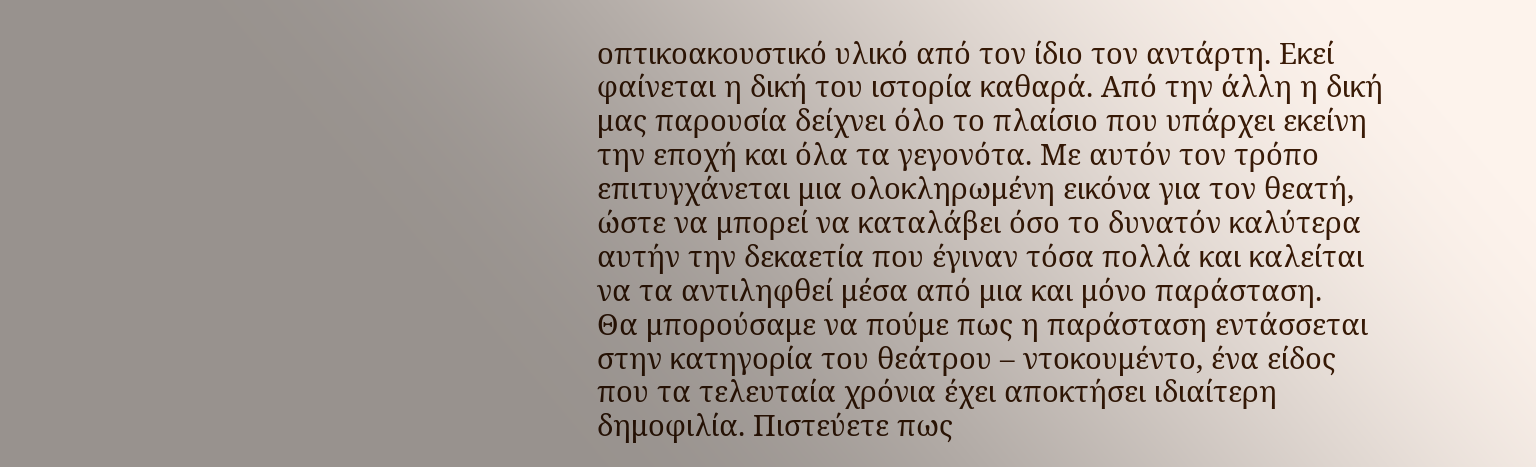οπτικοακουστικό υλικό από τον ίδιο τον αντάρτη. Εκεί φαίνεται η δική του ιστορία καθαρά. Από την άλλη η δική μας παρουσία δείχνει όλο το πλαίσιο που υπάρχει εκείνη την εποχή και όλα τα γεγονότα. Με αυτόν τον τρόπο επιτυγχάνεται μια ολοκληρωμένη εικόνα για τον θεατή, ώστε να μπορεί να καταλάβει όσο το δυνατόν καλύτερα αυτήν την δεκαετία που έγιναν τόσα πολλά και καλείται να τα αντιληφθεί μέσα από μια και μόνο παράσταση.
Θα μπορούσαμε να πούμε πως η παράσταση εντάσσεται στην κατηγορία του θεάτρου – ντοκουμέντο, ένα είδος που τα τελευταία χρόνια έχει αποκτήσει ιδιαίτερη δημοφιλία. Πιστεύετε πως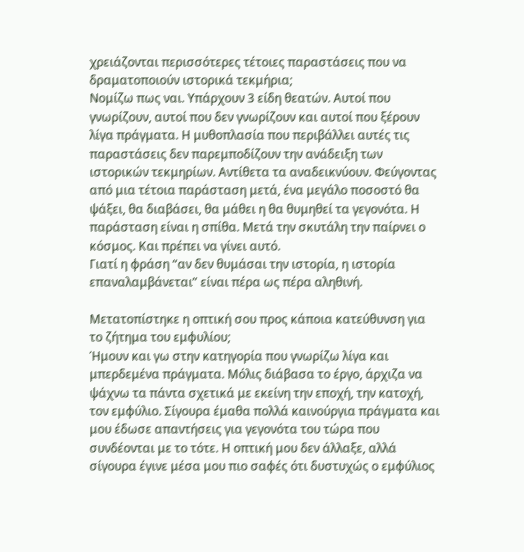χρειάζονται περισσότερες τέτοιες παραστάσεις που να δραματοποιούν ιστορικά τεκμήρια;
Νομίζω πως ναι. Υπάρχουν 3 είδη θεατών. Αυτοί που γνωρίζουν, αυτοί που δεν γνωρίζουν και αυτοί που ξέρουν λίγα πράγματα. Η μυθοπλασία που περιβάλλει αυτές τις παραστάσεις δεν παρεμποδίζουν την ανάδειξη των ιστορικών τεκμηρίων. Αντίθετα τα αναδεικνύουν. Φεύγοντας από μια τέτοια παράσταση μετά, ένα μεγάλο ποσοστό θα ψάξει, θα διαβάσει, θα μάθει η θα θυμηθεί τα γεγονότα. Η παράσταση είναι η σπίθα. Μετά την σκυτάλη την παίρνει ο κόσμος. Και πρέπει να γίνει αυτό.
Γιατί η φράση “αν δεν θυμάσαι την ιστορία, η ιστορία επαναλαμβάνεται” είναι πέρα ως πέρα αληθινή.

Μετατοπίστηκε η οπτική σου προς κάποια κατεύθυνση για το ζήτημα του εμφυλίου;
Ήμουν και γω στην κατηγορία που γνωρίζω λίγα και μπερδεμένα πράγματα. Μόλις διάβασα το έργο, άρχιζα να ψάχνω τα πάντα σχετικά με εκείνη την εποχή, την κατοχή, τον εμφύλιο. Σίγουρα έμαθα πολλά καινούργια πράγματα και μου έδωσε απαντήσεις για γεγονότα του τώρα που συνδέονται με το τότε. Η οπτική μου δεν άλλαξε, αλλά σίγουρα έγινε μέσα μου πιο σαφές ότι δυστυχώς ο εμφύλιος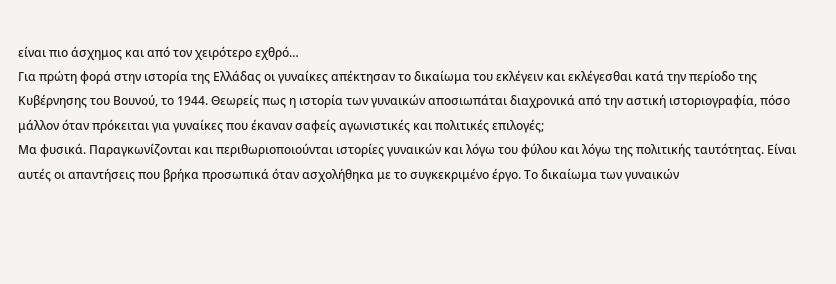είναι πιο άσχημος και από τον χειρότερο εχθρό…
Για πρώτη φορά στην ιστορία της Ελλάδας οι γυναίκες απέκτησαν το δικαίωμα του εκλέγειν και εκλέγεσθαι κατά την περίοδο της Κυβέρνησης του Βουνού, το 1944. Θεωρείς πως η ιστορία των γυναικών αποσιωπάται διαχρονικά από την αστική ιστοριογραφία, πόσο μάλλον όταν πρόκειται για γυναίκες που έκαναν σαφείς αγωνιστικές και πολιτικές επιλογές;
Μα φυσικά. Παραγκωνίζονται και περιθωριοποιούνται ιστορίες γυναικών και λόγω του φύλου και λόγω της πολιτικής ταυτότητας. Είναι αυτές οι απαντήσεις που βρήκα προσωπικά όταν ασχολήθηκα με το συγκεκριμένο έργο. Το δικαίωμα των γυναικών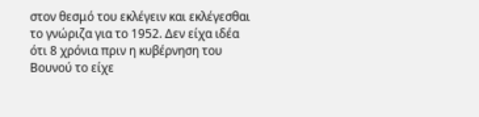στον θεσμό του εκλέγειν και εκλέγεσθαι το γνώριζα για το 1952. Δεν είχα ιδέα ότι 8 χρόνια πριν η κυβέρνηση του Βουνού το είχε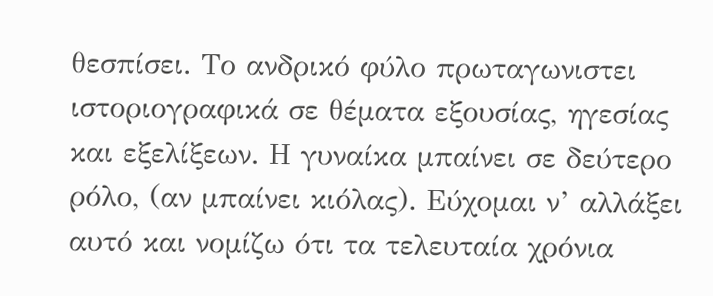θεσπίσει. Το ανδρικό φύλο πρωταγωνιστει ιστοριογραφικά σε θέματα εξουσίας, ηγεσίας και εξελίξεων. Η γυναίκα μπαίνει σε δεύτερο ρόλο, (αν μπαίνει κιόλας). Εύχομαι ν’ αλλάξει αυτό και νομίζω ότι τα τελευταία χρόνια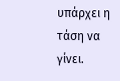υπάρχει η τάση να γίνει.